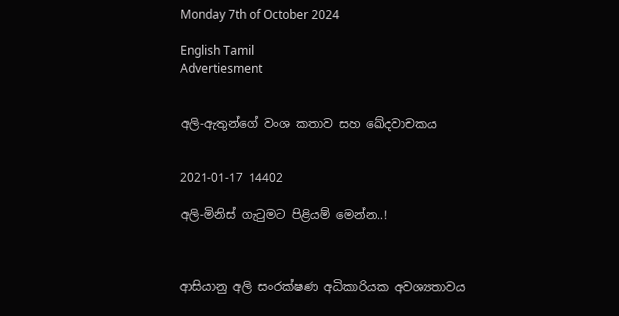Monday 7th of October 2024

English Tamil
Advertiesment


අලි-ඇතුන්ගේ වංශ කතාව සහ ඛේදවාචකය


2021-01-17 14402

අලි-මිනිස් ගැටුමට පිළියම් මෙන්න..!



ආසියානු අලි සංරක්ෂණ අධිකාරියක අවශ්‍යතාවය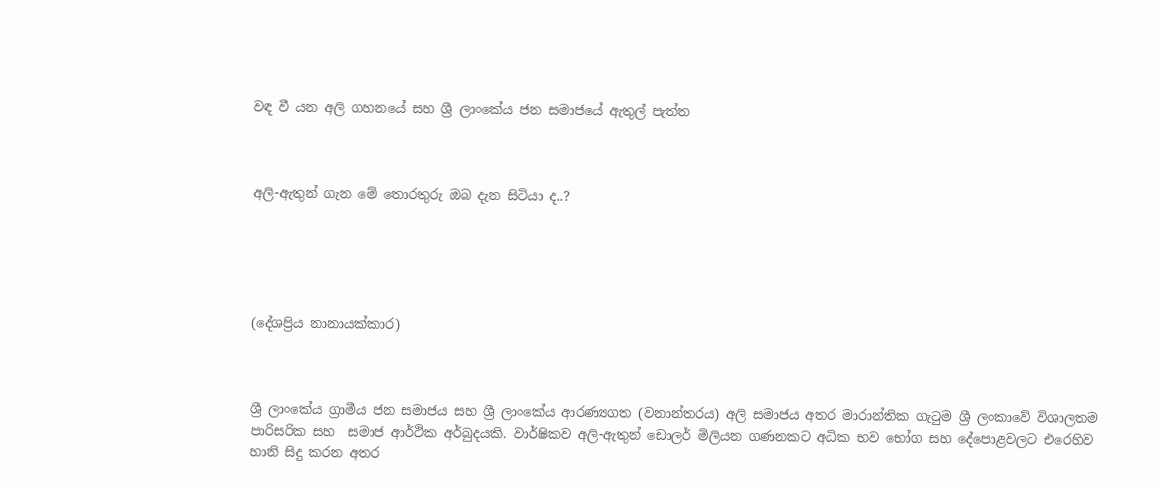වඳ වී යන අලි ගහනයේ සහ ශ්‍රී ලාංකේය ජන සමාජයේ ඇතුල් පැත්ත



අලි-ඇතුන් ගැන මේ තොරතුරු ඔබ දැන සිටියා ද..?





(දේශප්‍රිය නානායක්‌කාර)



ශ්‍රී ලාංකේය ග්‍රාමීය ජන සමාජය සහ ශ්‍රී ලාංකේය ආරණ්‍යගත (වනාන්තරය) අලි සමාජය අතර මාරාන්තික ගැටුම ශ්‍රී ලංකාවේ විශාලතම පාරිසරික සහ  සමාජ ආර්ථික අර්බුදයකි. වාර්ෂිකව අලි-ඇතුන් ඩොලර් මිලියන ගණනකට අධික භව භෝග සහ දේපොළවලට එරෙහිව හානි සිදු කරන අතර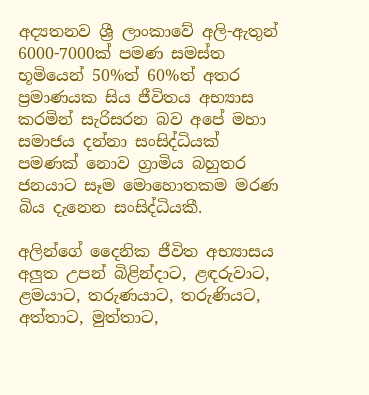අද්‍යතනව ශ්‍රී ලාංකාවේ අලි-ඇතුන් 6000-7000ක් පමණ සමස්ත භූමියෙන් 50%ත් 60%ත් අතර ප්‍රමාණයක සිය ජීවිතය අභ්‍යාස කරමින් සැරිසරන බව අපේ මහා සමාජය දන්නා සංසිද්ධියක් පමණක් නොව ග්‍රාමිය බහුතර ජනයාට සෑම මොහොතකම මරණ බිය දැනෙන සංසිද්ධියකී.

අලින්ගේ දෛනික ජීවිත අභ්‍යාසය අලුත උපන් බිළින්දාට, ළඳරුවාට, ළමයාට, තරුණයාට, තරුණියට, අත්තාට, මුත්තාට,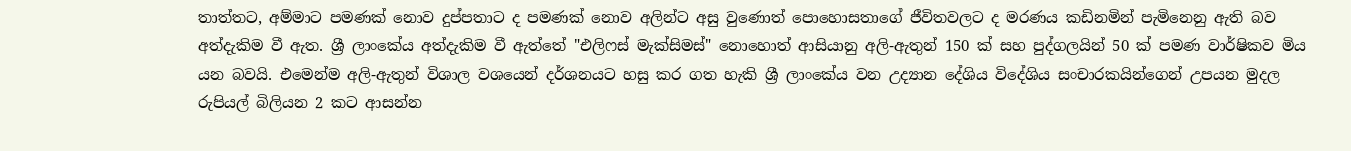තාත්තට, අම්මාට පමණක් නොව දුප්පතාට ද පමණක් නොව අලින්ට අසු වුණොත් පොහොසතාගේ ජීවිතවලට ද මරණය කඩිනමින් පැමිනෙනු ඇති බව අත්දැකිම වී ඇත. ශ්‍රී ලාංකේය අත්දැකිම වී ඇත්තේ "එලිෆස් මැක්සිමස්" නොහොත් ආසියානු අලි-ඇතුන් 150 ක් සහ පුද්ගලයින් 50 ක් පමණ වාර්ෂිකව මිය යන බවයි. එමෙන්ම අලි-ඇතුන් විශාල වශයෙන් දර්ශනයට හසු කර ගත හැකි ශ්‍රී ලාංකේය වන උද්‍යාන දේශිය විදේශිය සංචාරකයින්ගෙන් උපයන මුදල රුපියල් බිලියන 2 කට ආසන්න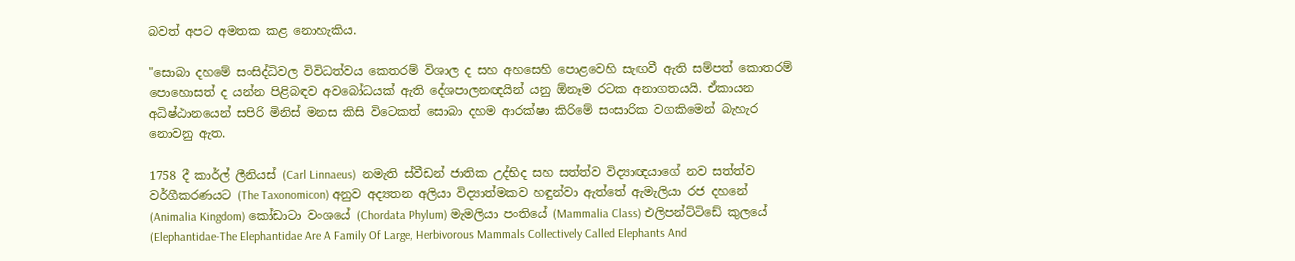බවත් අපට අමතක කළ නොහැකිය.

"සොබා දහමේ සංසිද්ධිවල විවිධත්වය කෙතරම් විශාල ද සහ අහසෙහි පොළවෙහි සැඟවී ඇති සම්පත් කොතරම් පොහොසත් ද යන්න පිළිබඳව අවබෝධයක් ඇති දේශපාලනඥයින් යනු ඕනෑම රටක අනාගතයයි. ඒකායන අධිෂ්ඨානයෙන් සපිරි මිනිස් මනස කිසි විටෙකත් සොබා දහම ආරක්ෂා කිරිමේ සංසාරික වගකිමෙන් බැහැර නොවනු ඇත.

1758 දී කාර්ල් ලීනියස්‌ (Carl Linnaeus)  නමැති ස්‌වීඩන් ජාතික උද්භිද සහ සත්ත්ව විද්‍යාඥයාගේ නව සත්ත්ව වර්ගීකරණයට (The Taxonomicon) අනුව අද්‍යතන අලියා විද්‍යාත්මකව හඳුන්වා ඇත්තේ ඇමැලියා රජ දහනේ (Animalia Kingdom) කෝඩාටා වංශයේ (Chordata Phylum) මැමලියා පංතියේ (Mammalia Class) එලිපන්ට්‌ටිඩේ කුලයේ (Elephantidae-The Elephantidae Are A Family Of Large, Herbivorous Mammals Collectively Called Elephants And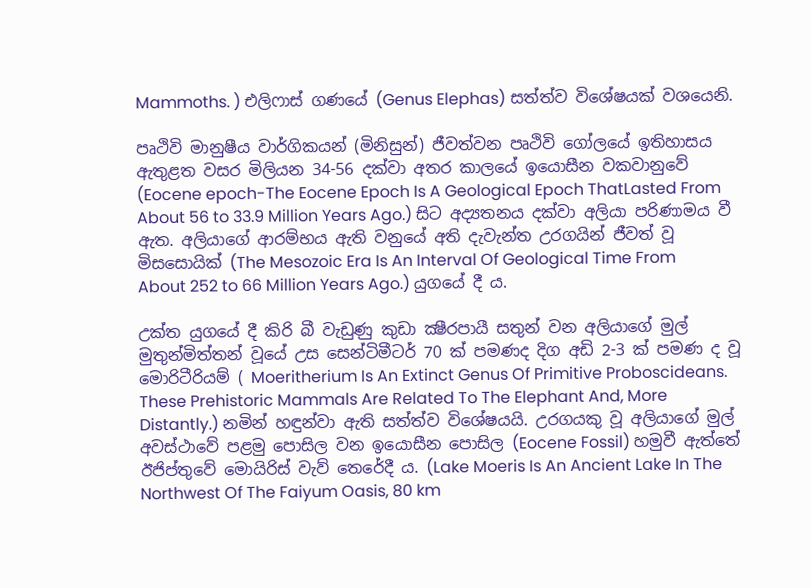Mammoths. ) එලිෆාස්‌ ගණයේ (Genus Elephas) සත්ත්ව විශේෂයක්‌ වශයෙනි.

පෘථිවි මානුෂීය වාර්ගිකයන් (මිනිසුන්) ජීවත්වන පෘථිවි ගෝලයේ ඉතිහාසය ඇතුළත වසර මිලියන 34-56 දක්‌වා අතර කාලයේ ඉයොසීන වකවානුවේ (Eocene epoch-The Eocene Epoch Is A Geological Epoch ThatLasted From About 56 to 33.9 Million Years Ago.) සිට අද්‍යතනය දක්‌වා අලියා පරිණාමය වී ඇත. අලියාගේ ආරම්භය ඇති වනුයේ අති දැවැන්ත උරගයින් ජීවත් වූ මිසසොයික් (The Mesozoic Era Is An Interval Of Geological Time From About 252 to 66 Million Years Ago.) යුගයේ දී ය.

උක්ත යුගයේ දී කිරි බී වැඩුණු කුඩා ක්‍ෂීරපායී සතුන් වන අලියාගේ මුල් මුතුන්මිත්තන් වූයේ උස සෙන්ටිමීටර් 70 ක්‌ පමණද දිග අඩි 2-3 ක්‌ පමණ ද වූ  මොරිටීරියම් ( Moeritherium Is An Extinct Genus Of Primitive Proboscideans. These Prehistoric Mammals Are Related To The Elephant And, More Distantly.) නමින් හඳුන්වා ඇති සත්ත්ව විශේෂයයි. උරගයකු වූ අලියාගේ මුල් අවස්‌ථාවේ පළමු පොසිල වන ඉයොසීන පොසිල (Eocene Fossil) හමුවී ඇත්තේ ඊජිප්තුවේ මොයිරිස්‌ වැව් තෙරේදී ය. (Lake Moeris Is An Ancient Lake In The Northwest Of The Faiyum Oasis, 80 km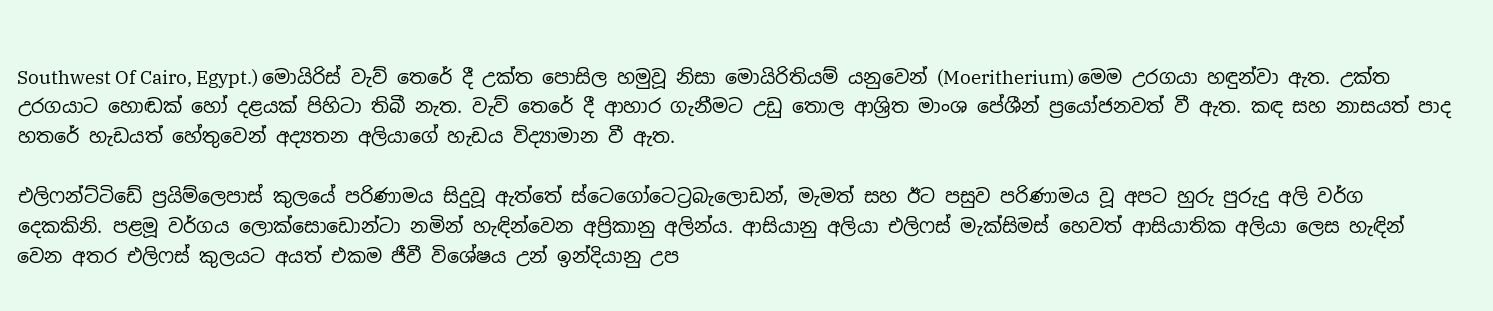Southwest Of Cairo, Egypt.) මොයිරිස්‌ වැව් තෙරේ දී උක්‌ත පොසිල හමුවූ නිසා මොයිරිතියම් යනුවෙන් (Moeritherium) මෙම උරගයා හඳුන්වා ඇත. උක්‌ත උරගයාට හොඬක්‌ හෝ දළයක්‌ පිහිටා තිබී නැත. වැව් තෙරේ දී ආහාර ගැනීමට උඩු තොල ආශ්‍රිත මාංශ පේශීන් ප්‍රයෝජනවත් වී ඇත. කඳ සහ නාසයත් පාද හතරේ හැඩයත්‌ හේතුවෙන් අද්‍යතන අලියාගේ හැඩය විද්‍යාමාන‌ වී ඇත.

එලිෆන්ට්‌ටිඩේ ප්‍රයිම්ලෙපාස් කුලයේ පරිණාමය සිදුවූ ඇත්තේ ස්ටෙගෝටෙට්‍රබැලොඩන්, මැමත් සහ ඊට පසුව පරිණාමය වූ අපට හුරු පුරුදු අලි වර්ග දෙකකිනි. පළමූ වර්ගය ලොක්‌සොඩොන්ටා නමින් හැඳින්වෙන අප්‍රිකානු අලින්ය. ආසියානු අලියා එලිෆස් මැක්සිමස් හෙවත් ආසියාතික අලියා ලෙස හැඳින් වෙන අතර එලිෆස් කුලයට අයත් එකම ජීවී විශේෂය උන් ඉන්දියානු උප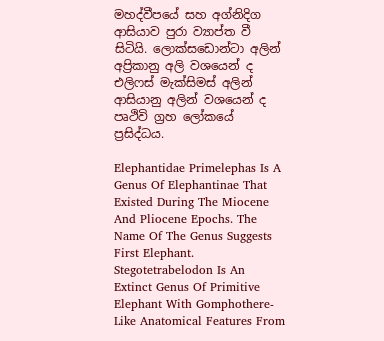මහද්වීපයේ සහ අග්නිදිග ආසියාව පුරා ව්‍යාප්ත වී සිටියි. ලොක්සඩොන්ටා අලින් අප්‍රිකානු අලි වශයෙන් ද එලිෆස් මැක්සිමස් අලින් ආසියානු අලින් වශයෙන් ද පෘථිවි ග්‍රහ ලෝකයේ ප්‍රසිද්ධය.

Elephantidae Primelephas Is A Genus Of Elephantinae That Existed During The Miocene And Pliocene Epochs. The Name Of The Genus Suggests First Elephant. Stegotetrabelodon Is An Extinct Genus Of Primitive Elephant With Gomphothere-Like Anatomical Features From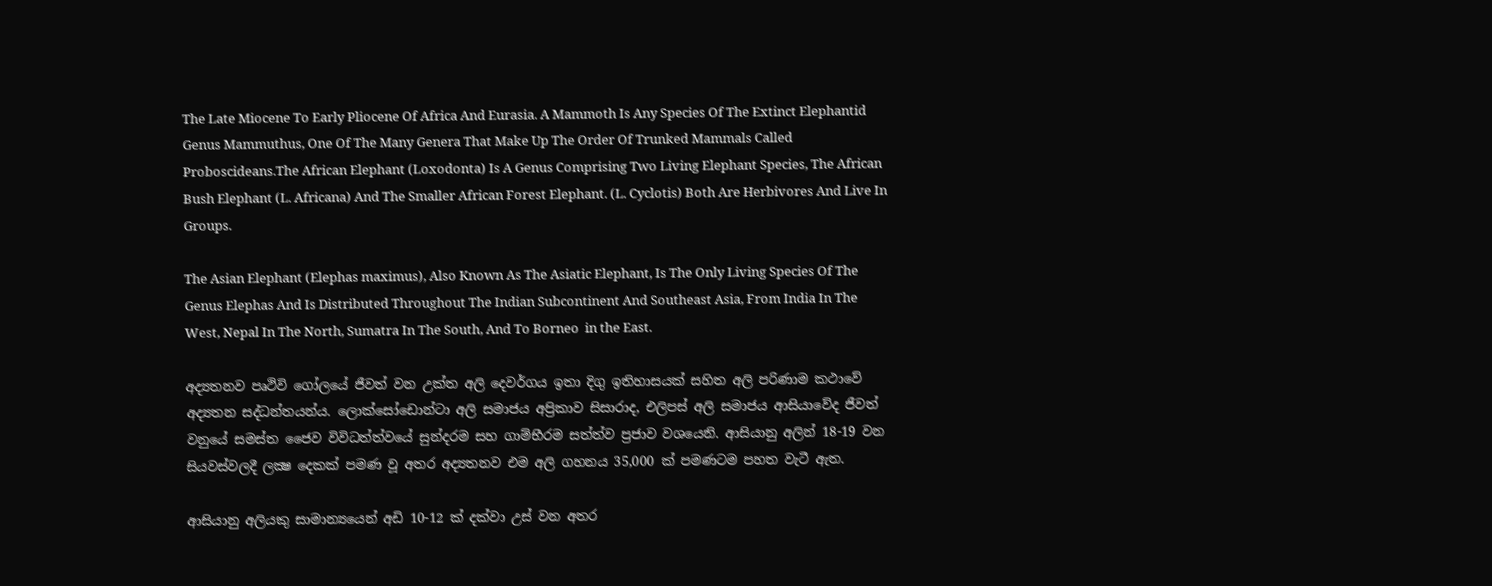The Late Miocene To Early Pliocene Of Africa And Eurasia. A Mammoth Is Any Species Of The Extinct Elephantid Genus Mammuthus, One Of The Many Genera That Make Up The Order Of Trunked Mammals Called Proboscideans.The African Elephant (Loxodonta) Is A Genus Comprising Two Living Elephant Species, The African Bush Elephant (L. Africana) And The Smaller African Forest Elephant. (L. Cyclotis) Both Are Herbivores And Live In Groups.

The Asian Elephant (Elephas maximus), Also Known As The Asiatic Elephant, Is The Only Living Species Of The Genus Elephas And Is Distributed Throughout The Indian Subcontinent And Southeast Asia, From India In The West, Nepal In The North, Sumatra In The South, And To Borneo  in the East.

අද්‍යතනව පෘථිවි ගෝලයේ ජීවත් වන උක්‌ත අලි දෙවර්ගය ඉතා දිගු ඉතිහාසයක්‌ සහිත අලි පරිණාම කථාවේ අද්‍යතන සද්ධන්තයන්ය. ලොක්‌සෝඩොන්ටා අලි සමාජය අප්‍රිකාව සිසාරාද, එලිපස්‌ අලි සමාජය ආසියාවේද ජීවත් වනුයේ සමස්‌ත ජෛව විවිධත්ත්වයේ සුන්දරම සහ ගාම්භීරම සත්ත්ව ප්‍රජාව වශයෙනි. ආසියානු අලින් 18-19 වන සියවස්‌වලදී ලක්‍ෂ දෙකක් පමණ වූ අතර අද්‍යතනව එම අලි ගහනය 35,000 ක්‌ පමණටම පහත වැටී ඇත.

ආසියානු අලියකු සාමාන්‍යයෙන් අඩි 10-12 ක්‌ දක්‌වා උස්‌ වන අතර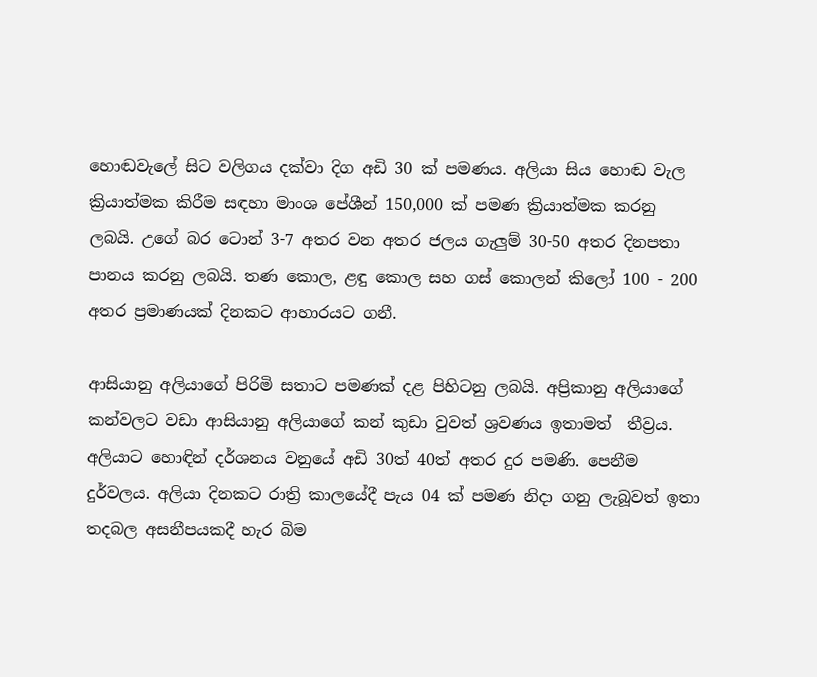හොඬවැලේ සිට වලිගය දක්‌වා දිග අඩි 30 ක්‌ පමණය. අලියා සිය හොඬ වැල ක්‍රියාත්මක කිරීම සඳහා මාංශ පේශීන් 150,000 ක්‌ පමණ ක්‍රියාත්මක කරනු ලබයි. උගේ බර ටොන් 3-7 අතර වන අතර ජලය ගැලුම් 30-50 අතර දිනපතා පානය කරනු ලබයි. තණ කොල, ළඳු කොල සහ ගස්‌ කොලන් කිලෝ 100 - 200 අතර ප්‍රමාණයක් දිනකට ආහාරයට ගනී.

ආසියානු අලියාගේ පිරිමි සතාට පමණක්‌ දළ පිහිටනු ලබයි. අප්‍රිකානු අලියාගේ කන්වලට වඩා ආසියානු අලියාගේ කන් කුඩා වුවත් ශ්‍රවණය ඉතාමත්  තීව්‍රය. අලියාට හොඳින් දර්ශනය වනුයේ අඩි 30ත් 40ත් අතර දුර පමණි. පෙනීම දුර්වලය. අලියා දිනකට රාත්‍රි කාලයේදී පැය 04 ක්‌ පමණ නිදා ගනු ලැබූවත් ඉතා තදබල අසනීපයකදී හැර බිම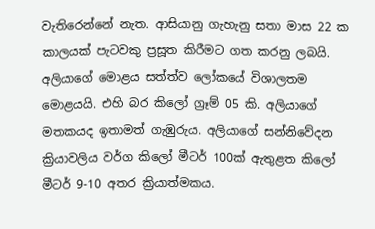වැතිරෙන්නේ නැත. ආසියානු ගැහැනු සතා මාස 22 ක කාලයක්‌ පැටවකු ප්‍රසූත කිරීමට ගත කරනු ලබයි. අලියාගේ මොළය සත්ත්ව ලෝකයේ විශාලතම මොළයයි. එහි බර කිලෝ ග්‍රෑම් 05 කි. අලියාගේ මතකයද ඉතාමත් ගැඹුරුය. අලියාගේ සන්නිවේදන ක්‍රියාවලිය වර්ග කිලෝ මීටර් 100ක් ඇතුළත කිලෝ මීටර් 9-10 අතර ක්‍රියාත්මකය.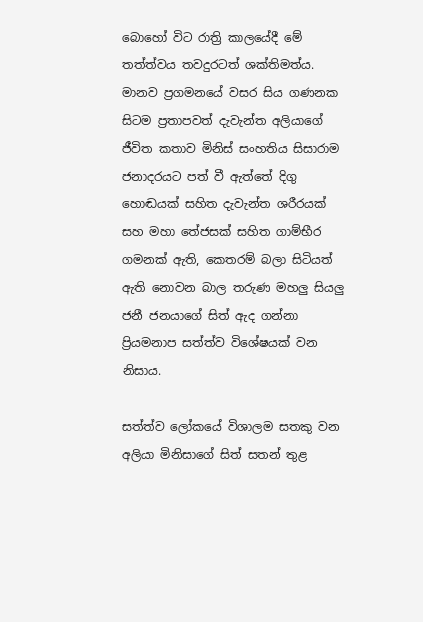බොහෝ විට රාත්‍රි කාලයේදී මේ තත්ත්වය තවදුරටත් ශක්‌තිමත්ය. මානව ප්‍රගමනයේ වසර සිය ගණනක සිටම ප්‍රතාපවත් දැවැන්ත අලියාගේ ජීවිත කතාව මිනිස්‌ සංහතිය සිසාරාම ජනාදරයට පත් වී ඇත්තේ දිගු හොඬයක්‌ සහිත දැවැන්ත ශරීරයක්‌ සහ මහා තේජසක්‌ සහිත ගාම්භීර ගමනක්‌ ඇති, කෙතරම් බලා සිටියත් ඇති නොවන බාල තරුණ මහලු සියලු ජනී ජනයාගේ සිත් ඇද ගන්නා ප්‍රියමනාප සත්ත්ව විශේෂයක්‌ වන නිසාය.

සත්ත්ව ලෝකයේ විශාලම සතකු වන අලියා මිනිසාගේ සිත් සතන් තුළ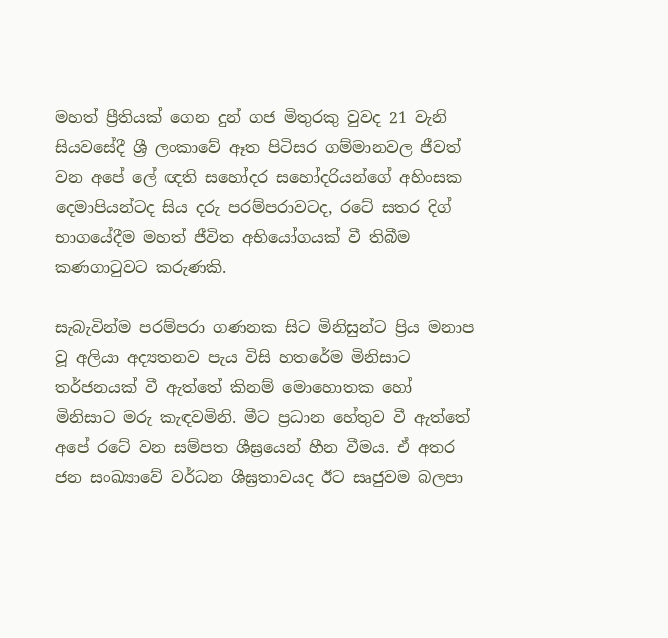මහත් ප්‍රීතියක්‌ ගෙන දුන් ගජ මිතුරකු වුවද 21 වැනි සියවසේදී ශ්‍රී ලංකාවේ ඈත පිටිසර ගම්මානවල ජීවත් වන අපේ ලේ ඥති සහෝදර සහෝදරියන්ගේ අහිංසක දෙමාපියන්ටද සිය දරු පරම්පරාවටද, රටේ සතර දිග් භාගයේදීම මහත් ජීවිත අභියෝගයක්‌ වී තිබීම කණගාටුවට කරුණකි.

සැබැවින්ම පරම්පරා ගණනක සිට මිනිසුන්ට ප්‍රිය මනාප වූ අලියා අද්‍යතනව පැය විසි හතරේම මිනිසාට තර්ජනයක්‌ වී ඇත්තේ කිනම් මොහොතක හෝ මිනිසාට මරු කැඳවමිනි. මීට ප්‍රධාන හේතුව වී ඇත්තේ අපේ රටේ වන සම්පත ශීඝ්‍රයෙන් හීන වීමය. ඒ අතර ජන සංඛ්‍යාවේ වර්ධන ශීඝ්‍රතාවයද ඊට සෘජුවම බලපා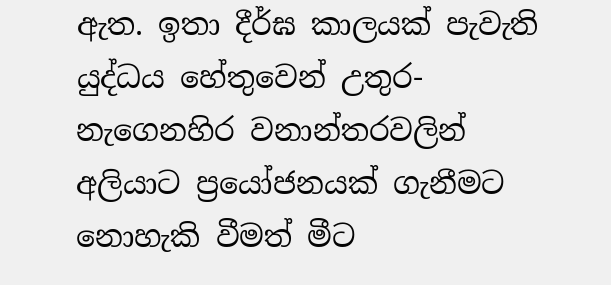ඇත. ඉතා දීර්ඝ කාලයක්‌ පැවැති යුද්ධය හේතුවෙන් උතුර-නැගෙනහිර වනාන්තරවලින් අලියාට ප්‍රයෝජනයක්‌ ගැනීමට නොහැකි වීමත් මීට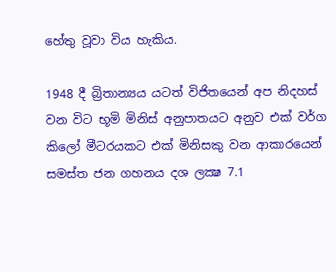හේතු වූවා විය හැකිය.

1948 දී බ්‍රිතාන්‍යය යටත් විජිතයෙන් අප නිදහස්‌ වන විට භූමි මිනිස්‌ අනුපාතයට අනුව එක්‌ වර්ග කිලෝ මීටරයකට එක්‌ මිනිසකු වන ආකාරයෙන් සමස්‌ත ජන ගහනය දශ ලක්‍ෂ 7.1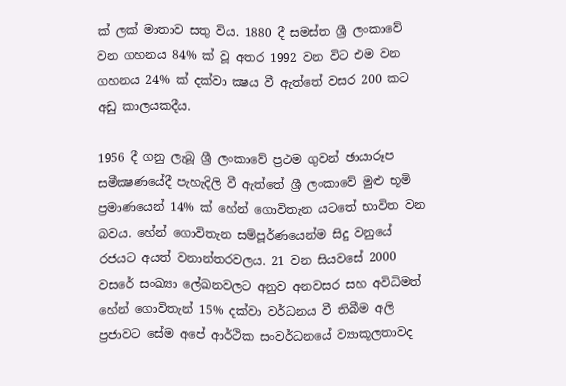ක්‌ ලක්‌ මාතාව සතු විය. 1880 දී සමස්‌ත ශ්‍රී ලංකාවේ වන ගහනය 84% ක්‌ වූ අතර 1992 වන විට එම වන ගහනය 24% ක්‌ දක්‌වා ක්‍ෂය වී ඇත්තේ වසර 200 කට අඩු කාලයකදීය.

1956 දී ගනු ලැබූ ශ්‍රී ලංකාවේ ප්‍රථම ගුවන් ඡායාරූප සමීක්‍ෂණයේදී පැහැදිලි වී ඇත්තේ ශ්‍රී ලංකාවේ මුළු භූමි ප්‍රමාණයෙන් 14% ක්‌ හේන් ගොවිතැන යටතේ භාවිත වන බවය. හේන් ගොවිතැන සම්පූර්ණයෙන්ම සිදු වනුයේ රජයට අයත් වනාන්තරවලය. 21 වන සියවසේ 2000 වසරේ සංඛ්‍යා ලේඛනවලට අනුව අනවසර සහ අවිධිමත් හේන් ගොවිතැන් 15% දක්‌වා වර්ධනය වී තිබීම අලි ප්‍රජාවට සේම අපේ ආර්ථික සංවර්ධනයේ ව්‍යාකූලතාවද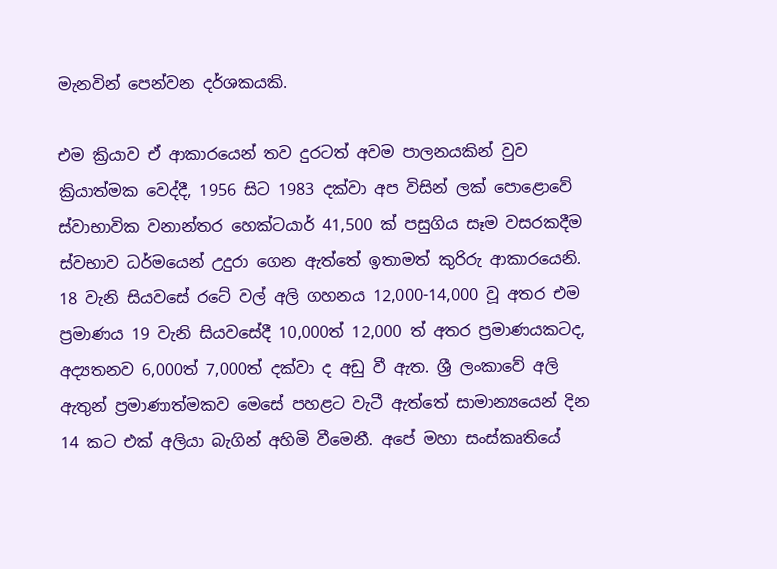මැනවින් පෙන්වන දර්ශකයකි.

එම ක්‍රියාව ඒ ආකාරයෙන් තව දුරටත් අවම පාලනයකින් වුව ක්‍රියාත්මක වෙද්දී, 1956 සිට 1983 දක්‌වා අප විසින් ලක්‌ පොළොවේ ස්‌වාභාවික වනාන්තර හෙක්‌ටයාර් 41,500 ක්‌ පසුගිය සෑම වසරකදීම ස්‌වභාව ධර්මයෙන් උදුරා ගෙන ඇත්තේ ඉතාමත් කුරිරු ආකාරයෙනි. 18 වැනි සියවසේ රටේ වල් අලි ගහනය 12,000-14,000 වූ අතර එම ප්‍රමාණය 19 වැනි සියවසේදී 10,000ත් 12,000 ත් අතර ප්‍රමාණයකටද, අද්‍යතනව 6,000ත් 7,000ත් දක්‌වා ද අඩු වී ඇත. ශ්‍රී ලංකාවේ අලි ඇතුන් ප්‍රමාණාත්මකව මෙසේ පහළට වැටී ඇත්තේ සාමාන්‍යයෙන් දින 14 කට එක්‌ අලියා බැගින් අහිමි වීමෙනී. අපේ මහා සංස්‌කෘතියේ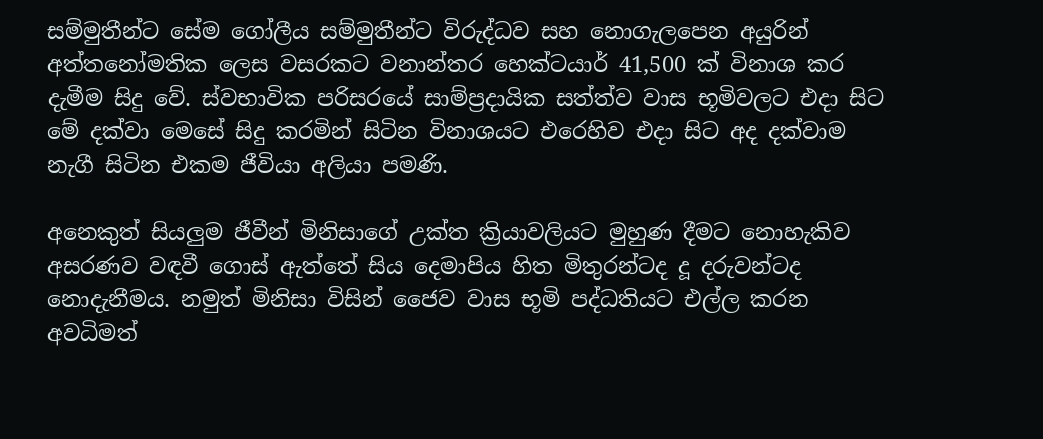සම්මුතීන්ට සේම ගෝලීය සම්මුතීන්ට විරුද්ධව සහ නොගැලපෙන අයුරින් අත්තනෝමතික ලෙස වසරකට වනාන්තර හෙක්‌ටයාර් 41,500 ක්‌ විනාශ කර දැමීම සිදු වේ. ස්‌වභාවික පරිසරයේ සාම්ප්‍රදායික සත්ත්ව වාස භූමිවලට එදා සිට මේ දක්වා මෙසේ සිදු කරමින් සිටින විනාශයට එරෙහිව එදා සිට අද දක්‌වාම නැගී සිටින එකම ජීවියා අලියා පමණි.

අනෙකුත් සියලුම ජීවීන් මිනිසාගේ උක්‌ත ක්‍රියාවලියට මුහුණ දීමට නොහැකිව අසරණව වඳවී ගොස්‌ ඇත්තේ සිය දෙමාපිය හිත මිතුරන්ටද දූ දරුවන්ටද නොදැනීමය. නමුත් මිනිසා විසින් ජෛව වාස භූමි පද්ධතියට එල්ල කරන අවධිමත්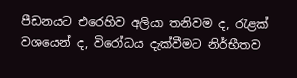පීඩනයට එරෙහිව අලියා තනිවම ද, රැළක්‌ වශයෙන් ද, විරෝධය දැක්‌වීමට නිර්භීතව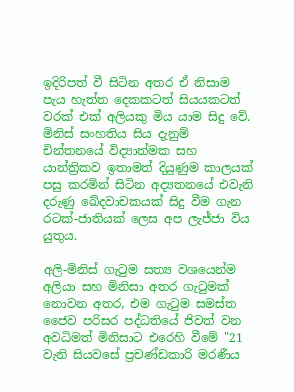ඉදිරිපත් වී සිටින අතර ඒ නිසාම පැය හැත්ත දෙකකටත් සියයකටත් වරක්‌ එක්‌ අලියකු මිය යාම සිදු වේ. මිනිස්‌ සංහතිය සිය දැනුම් චින්තනයේ විද්‍යාත්මක සහ යාන්ත්‍රිකව ඉතාමත් දියුණුම කාලයක් පසු කරමින් සිටින අද්‍යතනයේ එවැනි දරුණු ඛේදවාචකයක් සිදු වීම ගැන රටක්-ජාතියක් ලෙස අප ලැජ්ජා විය යුතුය.

අලි-මිනිස්‌ ගැටුම සත්‍ය වශයෙන්ම අලියා සහ මිනිසා අතර ගැටුමක්‌ නොවන අතර, එම ගැටුම සමස්‌ත ජෛව පරිසර පද්ධතියේ ජිවත් වන අවධිමත් මිනිසාට එරෙහි වීමේ "21 වැනි සියවසේ ප්‍රචණ්‌ඩකාරි මරණීය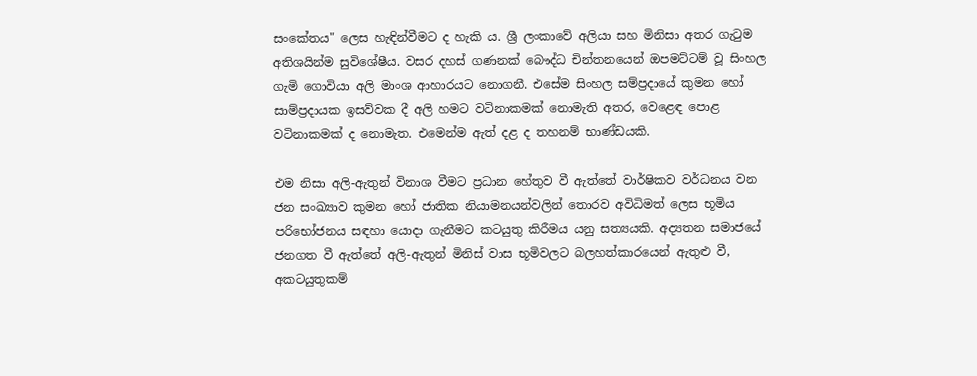සංකේතය" ලෙස හැඳින්වීමට ද හැකි ය. ශ්‍රී ලංකාවේ අලියා සහ මිනිසා අතර ගැටුම අතිශයින්ම සුවිශේෂීය. වසර දහස්‌ ගණනක්‌ බෞද්ධ චින්තනයෙන් ඔපමට්‌ටම් වූ සිංහල ගැමි ගොවියා අලි මාංශ ආහාරයට නොගනී. එසේම සිංහල සම්ප්‍රදායේ කුමන හෝ සාම්ප්‍රදායක ඉසව්වක දී අලි හමට වටිනාකමක්‌ නොමැති අතර, වෙළෙඳ පොළ වටිනාකමක්‌ ද නොමැත. එමෙන්ම ඇත් දළ ද තහනම් භාණ්‌ඩයකි.

එම නිසා අලි-ඇතුන් විනාශ වීමට ප්‍රධාන හේතුව වී ඇත්තේ වාර්ෂිකව වර්ධනය වන ජන සංඛ්‍යාව කුමන හෝ ජාතික නියාමනයන්වලින් තොරව අවිධිමත් ලෙස භූමිය පරිභෝජනය සඳහා යොදා ගැනීමට කටයුතු කිරීමය යනු සත්‍යයකි. අද්‍යතන සමාජයේ ජනගත වී ඇත්තේ අලි-ඇතුන් මිනිස්‌ වාස භූමිවලට බලහත්කාරයෙන් ඇතුළු වී, අකටයුතුකම්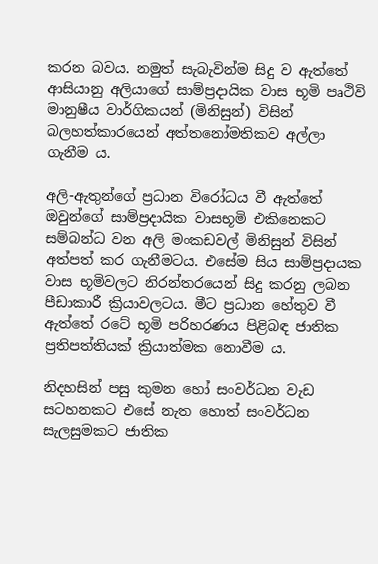කරන බවය. නමුත් සැබැවින්ම සිදු ව ඇත්තේ ආසියානු අලියාගේ සාම්ප්‍රදායික වාස භූමි පෘථිවි මානුෂීය වාර්ගිකයන් (මිනිසුන්) විසින් බලහත්කාරයෙන් අත්තනෝමතිකව අල්ලා ගැනීම ය.

අලි-ඇතුන්ගේ ප්‍රධාන විරෝධය වී ඇත්තේ ඔවුන්ගේ සාම්ප්‍රදායික වාසභූමි එකිනෙකට සම්බන්ධ වන අලි මංකඩවල් මිනිසුන් විසින් අත්පත් කර ගැනීමටය. එසේම සිය සාම්ප්‍රදායක වාස භූමිවලට නිරන්තරයෙන් සිදු කරනු ලබන පීඩාකාරී ක්‍රියාවලටය. මීට ප්‍රධාන හේතුව වී ඇත්තේ රටේ භූමි පරිහරණය පිළිබඳ ජාතික ප්‍රතිපත්තියක්‌ ක්‍රියාත්මක නොවීම ය.

නිදහසින් පසු කුමන හෝ සංවර්ධන වැඩ සටහනකට එසේ නැත හොත් සංවර්ධන සැලසුමකට ජාතික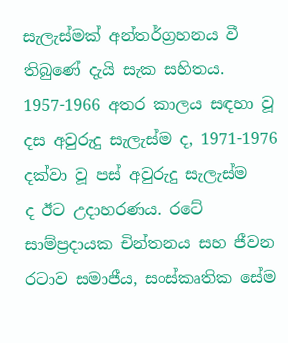සැලැස්‌මක්‌ අන්තර්ග්‍රහනය වී තිබුණේ දැයි සැක සහිතය. 1957-1966 අතර කාලය සඳහා වූ දස අවුරුදු සැලැස්‌ම ද, 1971-1976 දක්‌වා වූ පස්‌ අවුරුදු සැලැස්‌ම ද ‌ඊට උදාහරණය. රටේ සාම්ප්‍රදායක චින්තනය සහ ජීවන රටාව සමාජීය, සංස්‌කෘතික සේම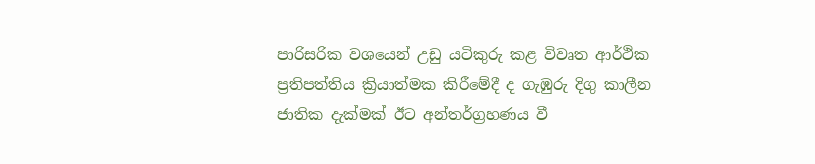පාරිසරික වශයෙන් උඩු යටිකුරු කළ විවෘත ආර්ථික ප්‍රතිපත්තිය ක්‍රියාත්මක කිරීමේදී ද ගැඹුරු දිගු කාලීන ජාතික දැක්‌මක්‌ ඊට අන්තර්ග්‍රහණය වී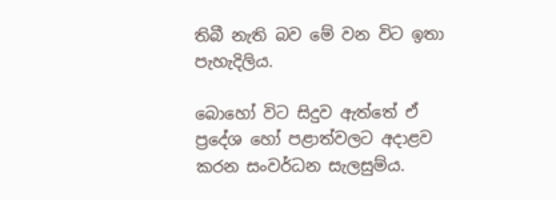තිබී නැති බව මේ වන විට ඉතා පැහැදිලිය.

බොහෝ විට සිදුව ඇත්තේ ඒ ප්‍රදේශ හෝ පළාත්වලට අදාළව කරන සංවර්ධන සැලසුම්ය.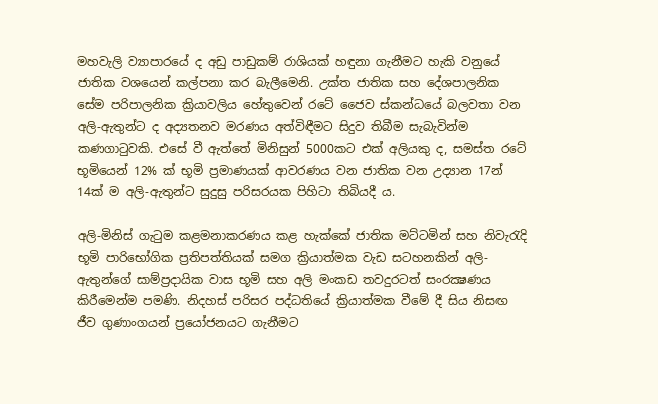මහවැලි ව්‍යාපාරයේ ද අඩු පාඩුකම් රාශියක්‌ හඳුනා ගැනීමට හැකි වනුයේ ජාතික වශයෙන් කල්පනා කර බැලීමෙනි. උක්‌ත ජාතික සහ දේශපාලනික සේම පරිපාලනික ක්‍රියාවලිය හේතුවෙන් රටේ ජෛව ස්‌කන්ධයේ බලවතා වන අලි-ඇතුන්ට ද අද්‍යතනව මරණය අත්විඳීමට සිදුව තිබීම සැබැවින්ම කණගාටුවකි. එසේ වී ඇත්තේ මිනිසුන් 5000කට එක්‌ අලියකු ද, සමස්‌ත රටේ භූමියෙන් 12% ක් භූමි ප්‍රමාණයක්‌ ආවරණය වන ජාතික වන උද්‍යාන 17න් 14ක් ‌ම අලි-ඇතුන්ට සුදුසු පරිසරයක පිහිටා තිබියදී ය.

අලි-මිනිස්‌ ගැටුම කළමනාකරණය කළ හැක්‌කේ ජාතික මට්‌ටමින් සහ නිවැරැදි භූමි පාරිභෝගික ප්‍රතිපත්තියක්‌ සමග ක්‍රියාත්මක වැඩ සටහනකින් අලි-ඇතුන්ගේ සාම්ප්‍රදායික වාස භූමි සහ අලි මංකඩ තවදුරටත් සංරක්‍ෂණය කිරීමෙන්ම පමණි. නිදහස් පරිසර පද්ධතියේ ක්‍රියාත්මක වීමේ දී සිය නිසඟ ජීව ගුණාංගයන් ප්‍රයෝජනයට ගැනීමට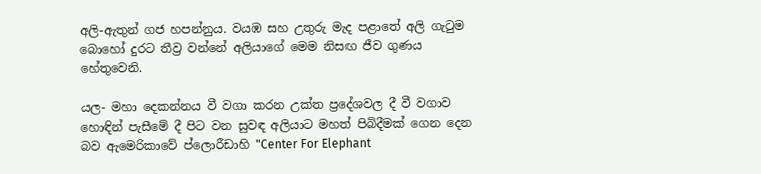අලි-ඇතුන් ගජ හපන්නුය. වයඹ සහ උතුරු මැද පළාතේ අලි ගැටුම බොහෝ දුරට තීව්‍ර වන්නේ අලියාගේ මෙම නිසඟ ජීව ගුණය හේතුවෙනි.

යල- මහා දෙකන්නය වී වගා කරන උක්‌ත ප්‍රදේශවල දී වී වගාව හොඳින් පැසීමේ දී පිට වන සුවඳ අලියාට මහත් පිබිදීමක්‌ ගෙන දෙන බව ඇමෙරිකාවේ ප්ලොරීඩාහි "Center For Elephant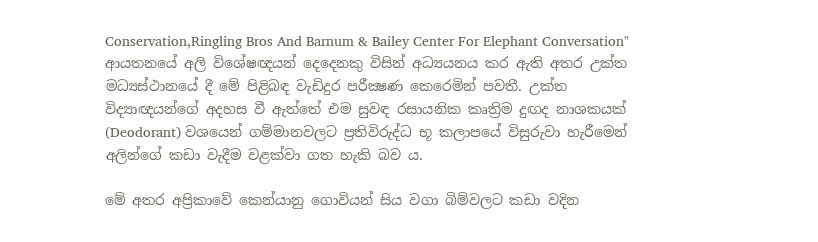Conservation,Ringling Bros And Barnum & Bailey Center For Elephant Conversation" ආයතනයේ අලි විශේෂඥයන් දෙදෙනකු විසින් අධ්‍යයනය කර ඇති අතර උක්‌ත මධ්‍යස්‌ථානයේ දී මේ පිළිබඳ වැඩිදුර පරීක්‍ෂණ කෙරෙමින් පවතී. උක්ත විද්‍යාඥයන්ගේ අදහස වී ඇත්තේ එම සුවඳ රසායනික කෘත්‍රිම දුඟද නාශකයක්‌ (Deodorant) වශයෙන් ගම්මානවලට ප්‍රතිවිරුද්ධ භූ කලාපයේ විසුරුවා හැරීමෙන් අලින්ගේ කඩා වැදීම වළක්‌වා ගත හැකි බව ය.

මේ අතර අප්‍රිකාවේ කෙන්යානු ගොවියන් සිය වගා බිම්වලට කඩා වදින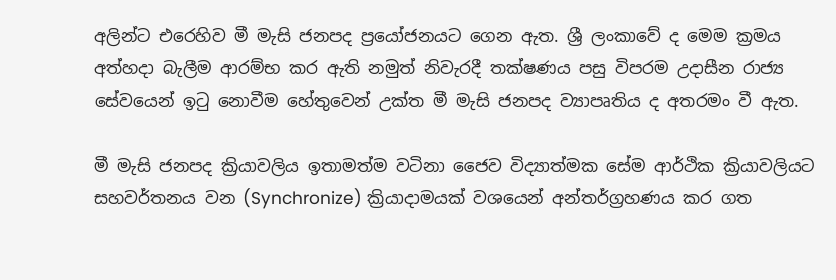අලින්ට එරෙහිව මී මැසි ජනපද ප්‍රයෝජනයට ගෙන ඇත. ශ්‍රී ලංකාවේ ද මෙම ක්‍රමය අත්හදා බැලීම ආරම්භ කර ඇති නමුත් නිවැරදී තක්ෂණය පසු විපරම උදාසීන රාජ්‍ය සේවයෙන් ඉටු නොවීම හේතුවෙන් උක්ත මී මැසි ජනපද ව්‍යාපෘතිය ද අතරමං වී ඇත.

මී මැසි ජනපද ක්‍රියාවලිය ඉතාමත්ම වටිනා ජෛව විද්‍යාත්මක සේම ආර්ථික ක්‍රියාවලියට සහවර්තනය වන (Synchronize) ක්‍රියාදාමයක්‌ වශයෙන් අන්තර්ග්‍රහණය කර ගත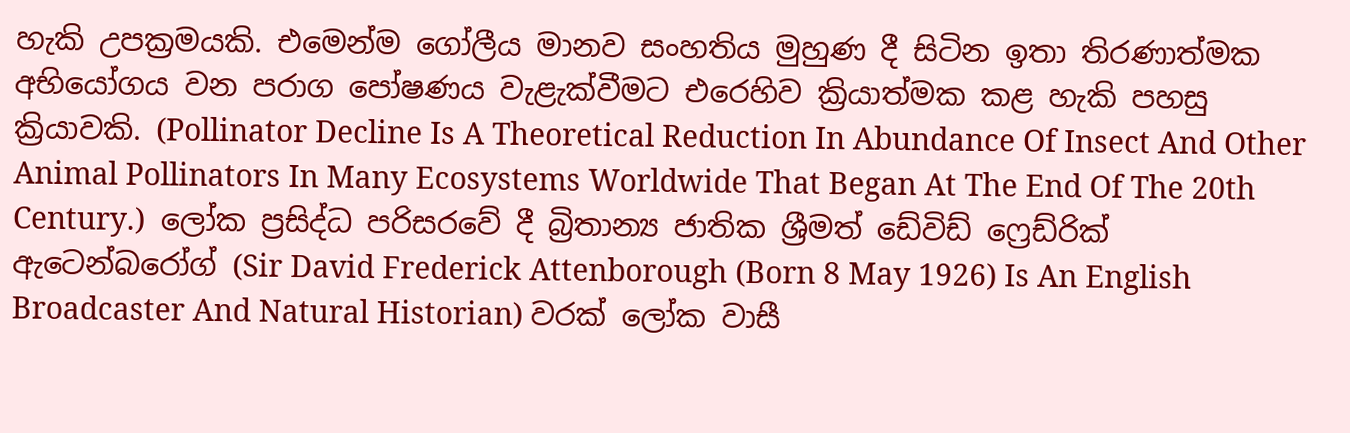හැකි උපක්‍රමයකි. එමෙන්ම ගෝලීය මානව සංහතිය මුහුණ දී සිටින ඉතා තිරණාත්මක අභියෝගය වන පරාග පෝෂණය වැළැක්වීමට එරෙහිව ක්‍රියාත්මක කළ හැකි පහසු ක්‍රියාවකි. (Pollinator Decline Is A Theoretical Reduction In Abundance Of Insect And Other Animal Pollinators In Many Ecosystems Worldwide That Began At The End Of The 20th Century.)  ලෝක ප්‍රසිද්ධ පරිසරවේ දී බ්‍රිතාන්‍ය ජාතික ශ්‍රීමත් ඩේවිඩ් ෆ්‍රෙඩ්රික් ඇටෙන්බරෝග් (Sir David Frederick Attenborough (Born 8 May 1926) Is An English Broadcaster And Natural Historian) වරක් ලෝක වාසී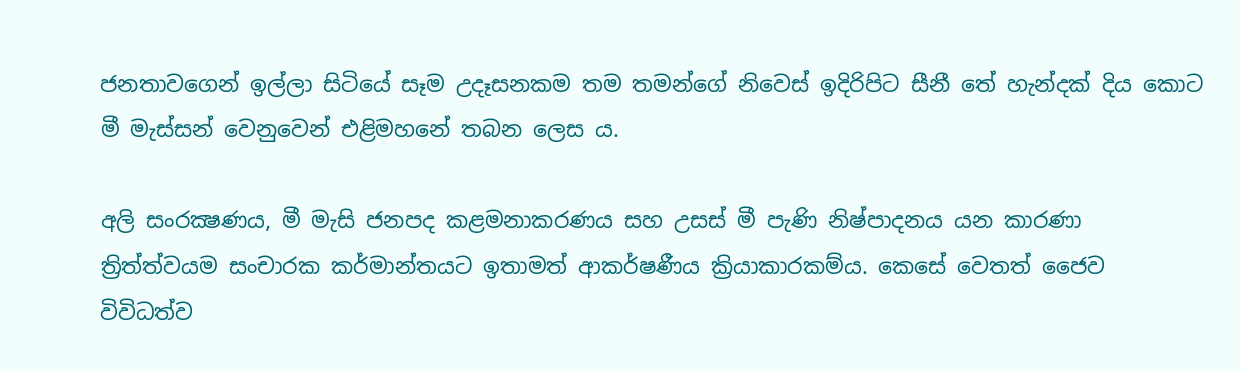ජනතාවගෙන් ඉල්ලා සිටියේ සෑම උදෑසනකම තම තමන්ගේ නිවෙස් ඉදිරිපිට සීනී තේ හැන්දක් දිය කොට මී මැස්සන් වෙනුවෙන් එළිමහනේ තබන ලෙස ය.

අලි සංරක්‍ෂණය, මී මැසි ජනපද කළමනාකරණය සහ උසස්‌ මී පැණි නිෂ්පාදනය යන කාරණා ත්‍රිත්ත්වයම සංචාරක කර්මාන්තයට ඉතාමත් ආකර්ෂණීය ක්‍රියාකාරකම්ය. කෙසේ වෙතත් ජෛව විවිධත්ව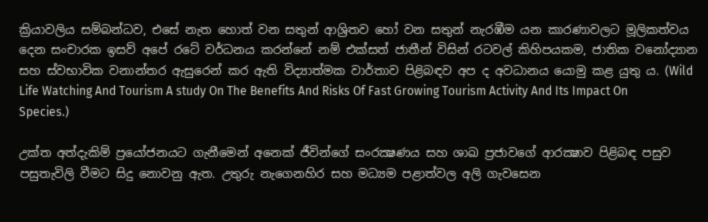ක්‍රියාවලිය සම්බන්ධව, එසේ නැත හොත් වන සතුන් ආශ්‍රිතව හෝ වන සතුන් නැරඹීම යන කාරණාවලට මූලිකත්වය දෙන සංචාරක ඉසව් අපේ රටේ වර්ධනය කරන්නේ නම් එක්‌සත් ජාතීන් විසින් රටවල් කිහිපයකම, ජාතික වනෝද්‍යාන සහ ස්‌වභාවික වනාන්තර ඇසුරෙන් කර ඇති විද්‍යාත්මක වාර්තාව පිළිබඳව අප ද අවධානය යොමු කළ යුතු ය. (Wild Life Watching And Tourism A study On The Benefits And Risks Of Fast Growing Tourism Activity And Its Impact On Species.)

උක්ත අත්දැකිම් ප්‍රයෝජනයට ගැනීමෙන් අනෙක්‌ ජීවින්ගේ සංරක්‍ෂණය සහ ශාඛ ප්‍රජාවගේ ආරක්‍ෂාව පිළිබඳ පසුව පසුතැවිලි වීමට සිදු නොවනු ඇත. උතුරු නැගෙනහිර සහ මධ්‍යම පළාත්වල අලි ගැවසෙන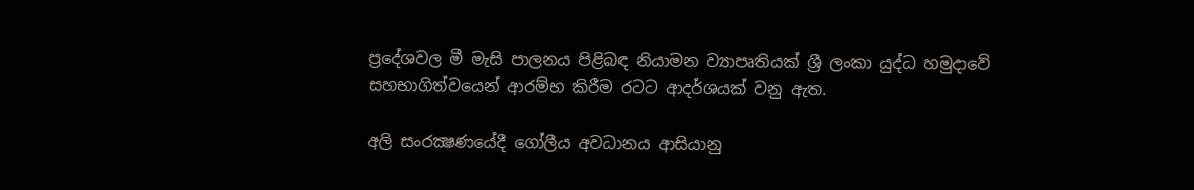ප්‍රදේශවල මී මැසි පාලනය පිළිබඳ නියාමන ව්‍යාපෘතියක්‌ ශ්‍රී ලංකා යුද්ධ හමුදාවේ සහභාගිත්වයෙන් ආරම්භ කිරීම රටට ආදර්ශයක්‌ වනු ඇත.

අලි සංරක්‍ෂණයේදී ගෝලීය අවධානය ආසියානු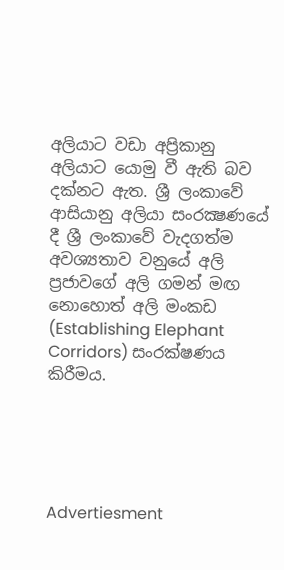අලියාට වඩා අප්‍රිකානු අලියාට යොමු වී ඇති බව දක්‌නට ඇත. ශ්‍රී ලංකාවේ ආසියානු අලියා සංරක්‍ෂණයේ දී ශ්‍රී ලංකාවේ වැදගත්ම අවශ්‍යතාව වනුයේ අලි ප්‍රජාවගේ අලි ගමන් මඟ නොහොත් අලි මංකඩ (Establishing Elephant Corridors) සංරක්ෂණය කිරීමය.





Advertiesment